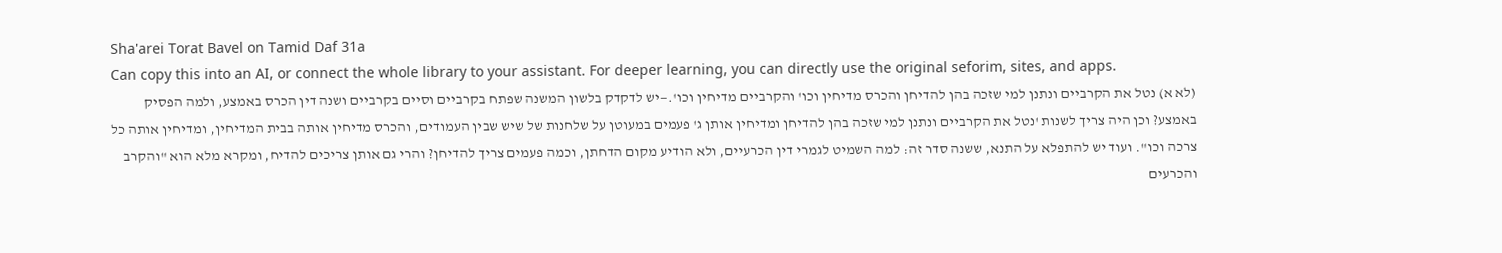Sha'arei Torat Bavel on Tamid Daf 31a
Can copy this into an AI, or connect the whole library to your assistant. For deeper learning, you can directly use the original seforim, sites, and apps.
(לא א) נטל את הקרביים ונתנן למי שזכה בהן להדיחן והכרס מדיחין וכו' והקרביים מדיחין וכו'.—יש לדקדק בלשון המשנה שפתח בקרביים וסיים בקרביים ושנה דין הכרס באמצע, ולמה הפסיק באמצע? וכן היה צריך לשנות 'נטל את הקרביים ונתנן למי שזכה בהן להדיחן ומדיחין אותן ג' פעמים במעוטן על שלחנות של שיש שבין העמודים, והכרס מדיחין אותה בבית המדיחין, ומדיחין אותה כל צרכה וכו". ועוד יש להתפלא על התנא, ששנה סדר זה: למה השמיט לגמרי דין הכרעיים, ולא הודיע מקום הדחתן, וכמה פעמים צריך להדיחן? והרי גם אותן צריכים להדיח, ומקרא מלא הוא "והקרב והכרעים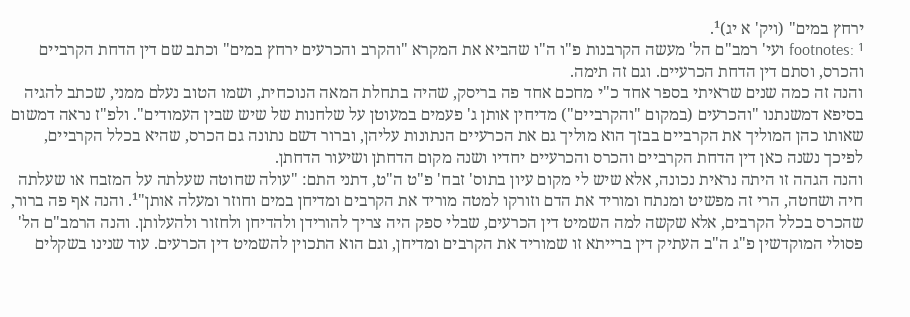ירחץ במים" (ויק' א יג)¹.
footnotes: ¹ ועי' רמב"ם הל' מעשה הקרבנות פ"ו ה"ו שהביא את המקרא "והקרב והכרעים ירחץ במים" וכתב שם דין הדחת הקרביים והכרס, וסתם דין הדחת הכרעיים. וגם זה תימה.
והנה זה כמה שנים שראיתי בספר אחד כ"י מחכם אחד פה בריסק, שהיה בתחלת המאה הנוכחית, ושמו הטוב נעלם ממני, שכתב להגיה בסיפא דמשנתנו "והכרעים (במקום "והקרביים") מדיחין אותן ג' פעמים במעוטן על שלחנות של שיש שבין העמודים". ולפ"ז נראה דמשום שאותו כהן המוליך את הקרביים בבזך הוא מוליך גם את הכרעיים הנתונות עליהן, וברור דשם נתונה גם הכרס, שהיא בכלל הקרביים, לפיכך נשנה כאן דין הדחת הקרביים והכרס והכרעיים יחדיו ושנה מקום הדחתן ושיעור הדחתן.
והנה הגהה זו היתה נראית נכונה, אלא שיש לי מקום עיון בתוס' זבח' פ"ט ה"ט, דתני התם: "עולה שחוטה שעלתה על המזבח או שעלתה חיה ושחטה, הרי זה מפשיט ומנתח ומוריד את הדם וזורקו למטה מוריד את הקרבים ומדיחן במים וחוזר ומעלה אותן"¹. והנה אף פה ברור, שהכרס בכלל הקרבים, אלא שקשה למה השמיט דין הכרעים, שבלי ספק היה צריך להורידן ולהדיחן ולחזור ולהעלותן. והנה הרמב"ם הל' פסולי המוקדשין פ"ג ה"ב העתיק דין ברייתא זו שמוריד את הקרבים ומדיחן, וגם הוא התכוין להשמיט דין הכרעים. עוד שנינו בשקלים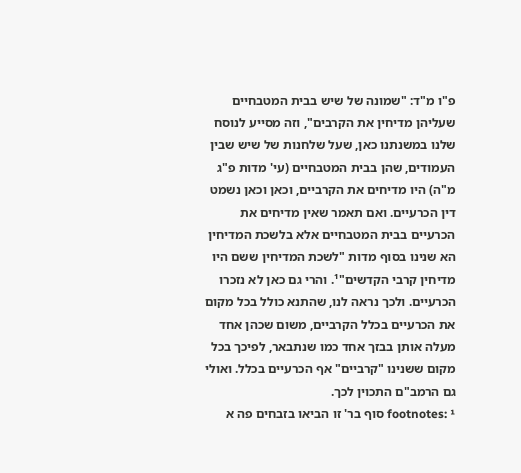פ"ו מ"ד: "שמונה של שיש בבית המטבחיים שעליהן מדיחין את הקרבים", וזה מסייע לנוסח שלנו במשנתנו כאן, שעל שלחנות של שיש שבין העמודים, שהן בבית המטבחיים (עי' מדות פ"ג מ"ה) היו מדיחים את הקרביים, וכאן וכאן נשמט דין הכרעיים. ואם תאמר שאין מדיחים את הכרעיים בבית המטבחיים אלא בלשכת המדיחין הא שנינו בסוף מדות "לשכת המדיחין ששם היו מדיחין קרבי הקדשים"¹. והרי גם כאן לא נזכרו הכרעיים. ולכך נראה לנו, שהתנא כולל בכל מקום את הכרעיים בכלל הקרביים, משום שכהן אחד מעלה אותן בבזך אחד כמו שנתבאר, לפיכך בכל מקום ששנינו "קרביים" אף הכרעיים בכלל. ואולי גם הרמב"ם התכוין לכך.
footnotes: ¹ סוף בר' זו הביאו בזבחים פה א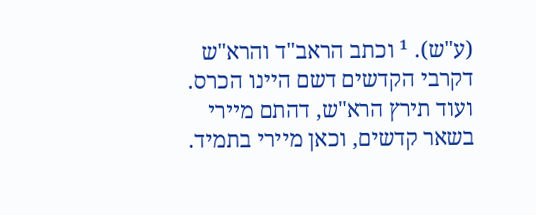(ע"ש). ¹ וכתב הראב"ד והרא"ש דקרבי הקדשים דשם היינו הכרס. ועוד תירץ הרא"ש, דהתם מיירי בשאר קדשים, וכאן מיירי בתמיד.